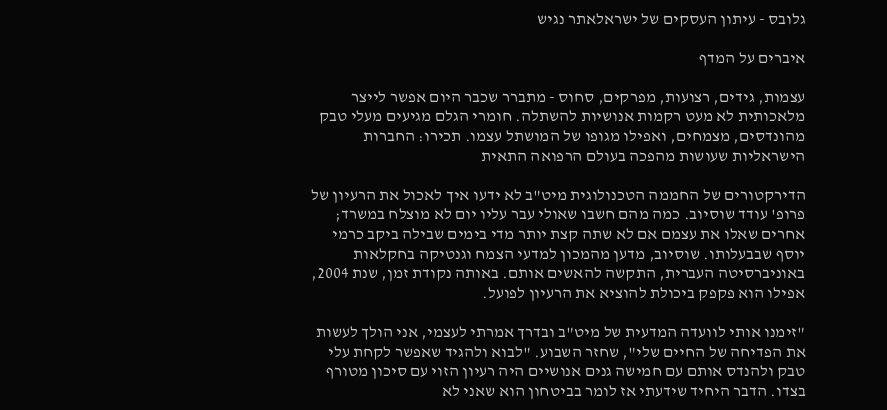גלובס - עיתון העסקים של ישראלאתר נגיש

איברים על המדף

עצמות, גידים, רצועות, מפרקים, סחוס - מתברר שכבר היום אפשר לייצר מלאכותית לא מעט רקמות אנושיות להשתלה. חומרי הגלם מגיעים מעלי טבק מהונדסים, מצמחים, ואפילו מגופו של המושתל עצמו. תכירו: החברות הישראליות שעושות מהפכה בעולם הרפואה התאית

הדירקטורים של החממה הטכנולוגית מיט"ב לא ידעו איך לאכול את הרעיון של פרופ' עודד שוסיוב. כמה מהם חשבו שאולי עבר עליו יום לא מוצלח במשרד; אחרים שאלו את עצמם אם לא שתה קצת יותר מדי בימים שבילה ביקב כרמי יוסף שבבעלותו. שוסיוב, מדען מהמכון למדעי הצמח וגנטיקה בחקלאות באוניברסיטה העברית, התקשה להאשים אותם. באותה נקודת זמן, שנת 2004, אפילו הוא פקפק ביכולת להוציא את הרעיון לפועל.

"זימנו אותי לוועדה המדעית של מיט"ב ובדרך אמרתי לעצמי, אני הולך לעשות את הפדיחה של החיים שלי", שחזר השבוע. "לבוא ולהגיד שאפשר לקחת עלי טבק ולהנדס אותם עם חמישה גנים אנושיים היה רעיון הזוי עם סיכון מטורף בצדו. הדבר היחיד שידעתי אז לומר בביטחון הוא שאני לא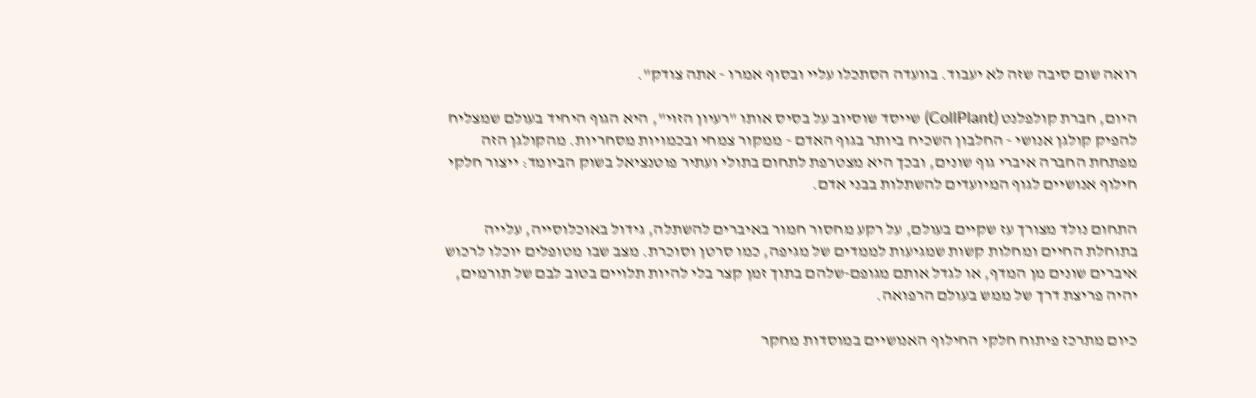רואה שום סיבה שזה לא יעבוד. בוועדה הסתכלו עליי ובסוף אמרו - אתה צודק".

היום, חברת קולפלנט (CollPlant) שייסד שוסיוב על בסיס אותו "רעיון הזוי", היא הגוף היחיד בעולם שמצליח להפיק קולגן אנושי - החלבון השכיח ביותר בגוף האדם - ממקור צמחי ובכמויות מסחריות. מהקולגן הזה מפתחת החברה איברי גוף שונים, ובכך היא מצטרפת לתחום בתולי ועתיר פוטנציאל בשוק הביומד: ייצור חלקי חילוף אנושיים לגוף המיועדים להשתלות בבני אדם.

התחום נולד מצורך עז שקיים בעולם, על רקע מחסור חמור באיברים להשתלה, גידול באוכלוסייה, עלייה בתוחלת החיים ומחלות קשות שמגיעות לממדים של מגיפה, כמו סרטן וסוכרת. מצב שבו מטופלים יוכלו לרכוש איברים שונים מן המדף, או לגדל אותם מגופם-שלהם בתוך זמן קצר בלי להיות תלויים בטוב לבם של תורמים, יהיה פריצת דרך של ממש בעולם הרפואה.

כיום מתרכז פיתוח חלקי החילוף האנושיים במוסדות מחקר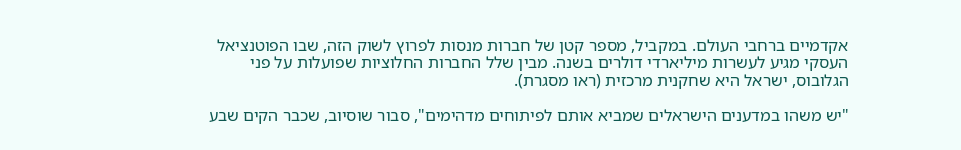אקדמיים ברחבי העולם. במקביל, מספר קטן של חברות מנסות לפרוץ לשוק הזה, שבו הפוטנציאל העסקי מגיע לעשרות מיליארדי דולרים בשנה. מבין שלל החברות החלוציות שפועלות על פני הגלובוס, ישראל היא שחקנית מרכזית (ראו מסגרת).

"יש משהו במדענים הישראלים שמביא אותם לפיתוחים מדהימים", סבור שוסיוב, שכבר הקים שבע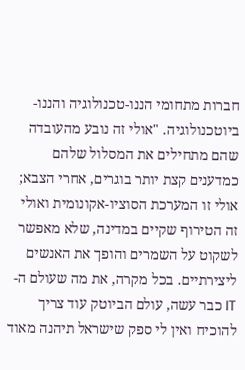חברות מתחומי הננו-טכנולוגיה והננו-ביוטכנולוגיה. "אולי זה נובע מהעובדה שהם מתחילים את המסלול שלהם כמדענים קצת יותר בוגרים, אחרי הצבא; אולי זו המערכת הסוציו-אקונומית ואולי זה הטירוף שקיים במדינה, שלא מאפשר לשקוט על השמרים והופך את האנשים ליצירתיים. בכל מקרה, את מה שעולם ה-IT כבר עשה, עולם הביוטק עוד צריך להוכיח ואין לי ספק שישראל תיהנה מאוד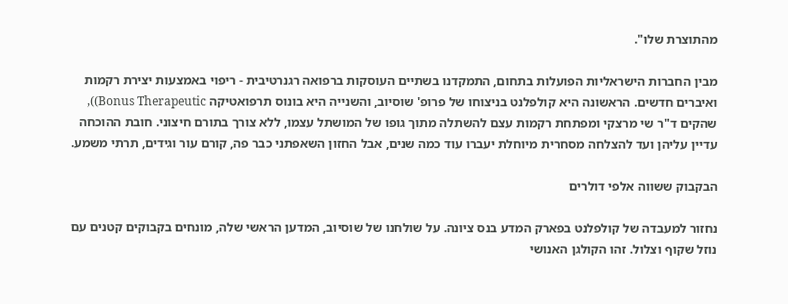מהתוצרת שלו".

מבין החברות הישראליות הפועלות בתחום, התמקדנו בשתיים העוסקות ברפואה רגנרטיבית - ריפוי באמצעות יצירת רקמות ואיברים חדשים. הראשונה היא קולפלנט בניצוחו של פרופ' שוסיוב, והשנייה היא בונוס תרפואטיקה Bonus Therapeutic)), שהקים ד"ר שי מרצקי ומפתחת רקמות עצם להשתלה מתוך גופו של המושתל עצמו, ללא צורך בתורם חיצוני. חובת ההוכחה עדיין עליהן ועד להצלחה מסחרית מיוחלת יעברו עוד כמה שנים, אבל החזון השאפתני כבר פה, קורם עור וגידים, תרתי משמע.

הבקבוק ששווה אלפי דולרים

נחזור למעבדה של קולפלנט בפארק המדע בנס ציונה. על שולחנו של שוסיוב, המדען הראשי שלה, מונחים בקבוקים קטנים עם נוזל שקוף וצלול. זהו הקולגן האנושי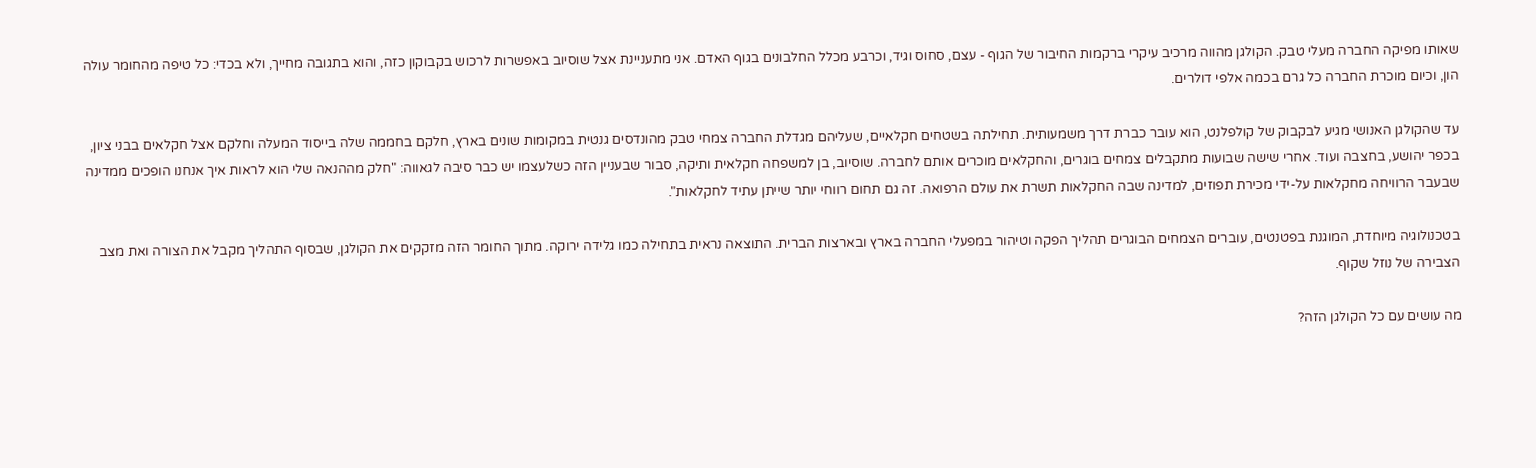שאותו מפיקה החברה מעלי טבק. הקולגן מהווה מרכיב עיקרי ברקמות החיבור של הגוף - עצם, סחוס וגיד, וכרבע מכלל החלבונים בגוף האדם. אני מתעניינת אצל שוסיוב באפשרות לרכוש בקבוקון כזה, והוא בתגובה מחייך, ולא בכדי: כל טיפה מהחומר עולה הון, וכיום מוכרת החברה כל גרם בכמה אלפי דולרים.

עד שהקולגן האנושי מגיע לבקבוק של קולפלנט, הוא עובר כברת דרך משמעותית. תחילתה בשטחים חקלאיים, שעליהם מגדלת החברה צמחי טבק מהונדסים גנטית במקומות שונים בארץ, חלקם בחממה שלה בייסוד המעלה וחלקם אצל חקלאים בבני ציון, בכפר יהושע, בחצבה ועוד. אחרי שישה שבועות מתקבלים צמחים בוגרים, והחקלאים מוכרים אותם לחברה. שוסיוב, בן למשפחה חקלאית ותיקה, סבור שבעניין הזה כשלעצמו יש כבר סיבה לגאווה: "חלק מההנאה שלי הוא לראות איך אנחנו הופכים ממדינה שבעבר הרוויחה מחקלאות על-ידי מכירת תפוזים, למדינה שבה החקלאות תשרת את עולם הרפואה. זה גם תחום רווחי יותר שייתן עתיד לחקלאות".

בטכנולוגיה מיוחדת, המוגנת בפטנטים, עוברים הצמחים הבוגרים תהליך הפקה וטיהור במפעלי החברה בארץ ובארצות הברית. התוצאה נראית בתחילה כמו גלידה ירוקה. מתוך החומר הזה מזקקים את הקולגן, שבסוף התהליך מקבל את הצורה ואת מצב הצבירה של נוזל שקוף.

מה עושים עם כל הקולגן הזה?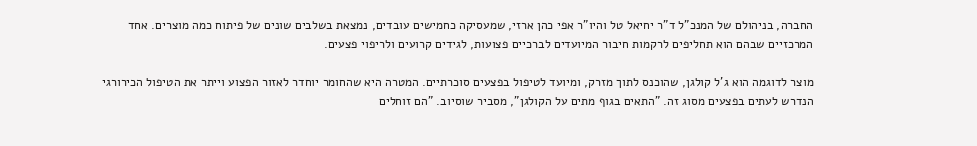החברה, בניהולם של המנכ"ל ד"ר יחיאל טל והיו"ר אפי כהן ארזי, שמעסיקה כחמישים עובדים, נמצאת בשלבים שונים של פיתוח כמה מוצרים. אחד המרכזיים שבהם הוא תחליפים לרקמות חיבור המיועדים לברכיים פצועות, לגידים קרועים ולריפוי פצעים.

מוצר לדוגמה הוא ג'ל קולגן, שהוכנס לתוך מזרק, ומיועד לטיפול בפצעים סוכרתיים. המטרה היא שהחומר יוחדר לאזור הפצוע וייתר את הטיפול הכירורגי הנדרש לעתים בפצעים מסוג זה. "התאים בגוף מתים על הקולגן", מסביר שוסיוב. "הם זוחלים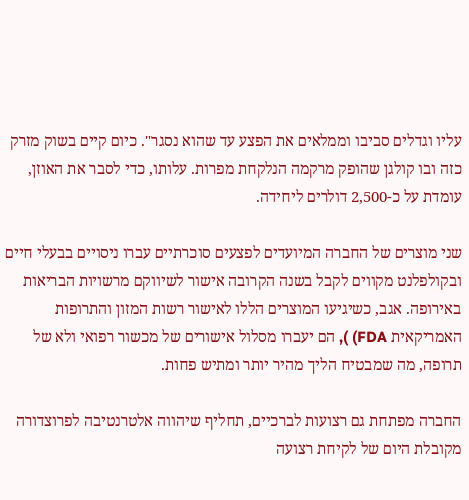עליו וגדלים סביבו וממלאים את הפצע עד שהוא נסגר". כיום קיים בשוק מזרק כזה ובו קולגן שהופק מרקמה הנלקחת מפרות. עלותו, כדי לסבר את האוזן, עומדת על כ-2,500 דולרים ליחידה.

שני מוצרים של החברה המיועדים לפצעים סוכרתיים עברו ניסויים בבעלי חיים ובקולפלנט מקווים לקבל בשנה הקרובה אישור לשיווקם מרשויות הבריאות באירופה. אגב, כשיגיעו המוצרים הללו לאישור רשות המזון והתרופות האמריקאית FDA) ), הם יעברו מסלול אישורים של מכשור רפואי ולא של תרופה, מה שמבטיח הליך מהיר יותר ומתיש פחות.

החברה מפתחת גם רצועות לברכיים, תחליף שיהווה אלטרנטיבה לפרוצדורה מקובלת היום של לקיחת רצועה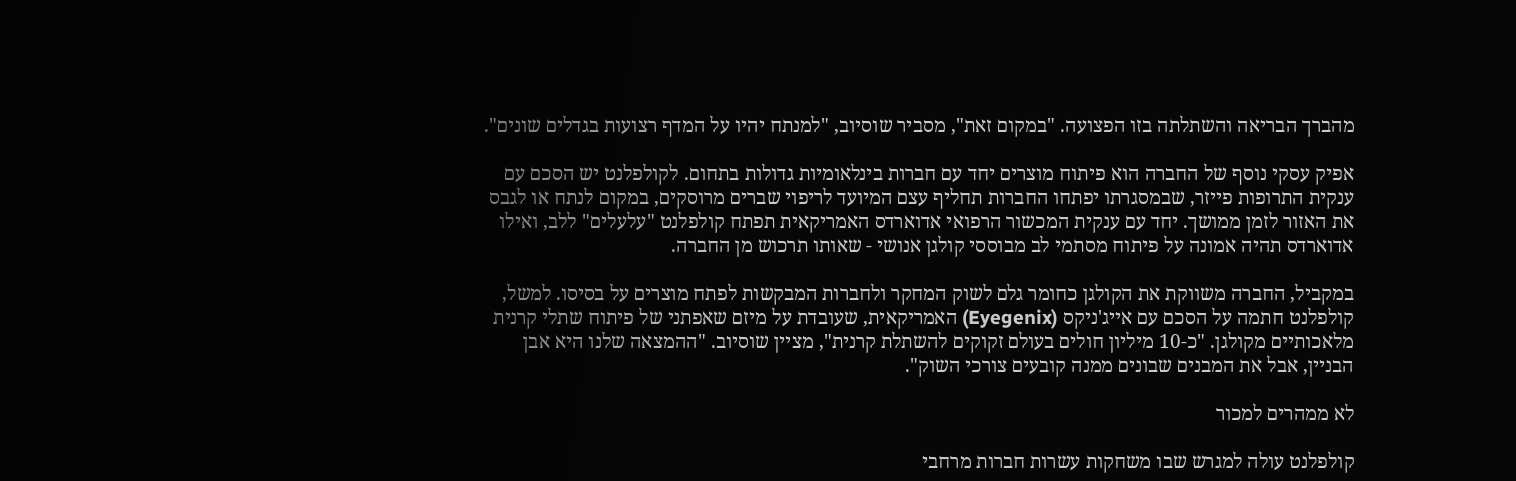מהברך הבריאה והשתלתה בזו הפצועה. "במקום זאת", מסביר שוסיוב, "למנתח יהיו על המדף רצועות בגדלים שונים".

אפיק עסקי נוסף של החברה הוא פיתוח מוצרים יחד עם חברות בינלאומיות גדולות בתחום. לקולפלנט יש הסכם עם ענקית התרופות פייזר, שבמסגרתו יפתחו החברות תחליף עצם המיועד לריפוי שברים מרוסקים, במקום לנתח או לגבס את האזור לזמן ממושך. יחד עם ענקית המכשור הרפואי אדוארדס האמריקאית תפתח קולפלנט "עלעלים" ללב, ואילו אדוארדס תהיה אמונה על פיתוח מסתמי לב מבוססי קולגן אנושי - שאותו תרכוש מן החברה.

במקביל, החברה משווקת את הקולגן כחומר גלם לשוק המחקר ולחברות המבקשות לפתח מוצרים על בסיסו. למשל, קולפלנט חתמה על הסכם עם אייג'ניקס (Eyegenix) האמריקאית, שעובדת על מיזם שאפתני של פיתוח שתלי קרנית מלאכותיים מקולגן. "כ-10 מיליון חולים בעולם זקוקים להשתלת קרנית", מציין שוסיוב. "ההמצאה שלנו היא אבן הבניין, אבל את המבנים שבונים ממנה קובעים צורכי השוק".

לא ממהרים למכור

קולפלנט עולה למגרש שבו משחקות עשרות חברות מרחבי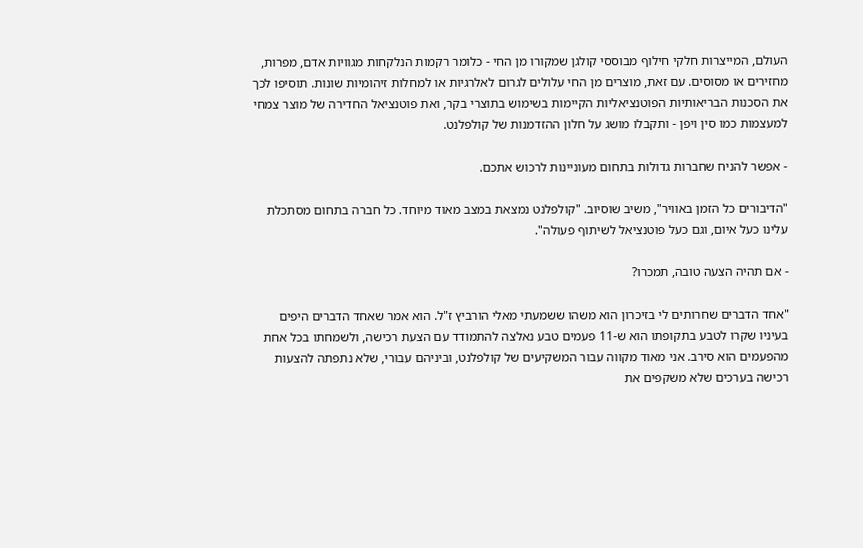העולם, המייצרות חלקי חילוף מבוססי קולגן שמקורו מן החי - כלומר רקמות הנלקחות מגוויות אדם, מפרות, מחזירים או מסוסים. עם זאת, מוצרים מן החי עלולים לגרום לאלרגיות או למחלות זיהומיות שונות. תוסיפו לכך את הסכנות הבריאותיות הפוטנציאליות הקיימות בשימוש בתוצרי בקר, ואת פוטנציאל החדירה של מוצר צמחי למעצמות כמו סין ויפן - ותקבלו מושג על חלון ההזדמנות של קולפלנט.

- אפשר להניח שחברות גדולות בתחום מעוניינות לרכוש אתכם.

"הדיבורים כל הזמן באוויר", משיב שוסיוב. "קולפלנט נמצאת במצב מאוד מיוחד. כל חברה בתחום מסתכלת עלינו כעל איום, וגם כעל פוטנציאל לשיתוף פעולה".

- אם תהיה הצעה טובה, תמכרו?

"אחד הדברים שחרותים לי בזיכרון הוא משהו ששמעתי מאלי הורביץ ז"ל. הוא אמר שאחד הדברים היפים בעיניו שקרו לטבע בתקופתו הוא ש-11 פעמים טבע נאלצה להתמודד עם הצעת רכישה, ולשמחתו בכל אחת מהפעמים הוא סירב. אני מאוד מקווה עבור המשקיעים של קולפלנט, וביניהם עבורי, שלא נתפתה להצעות רכישה בערכים שלא משקפים את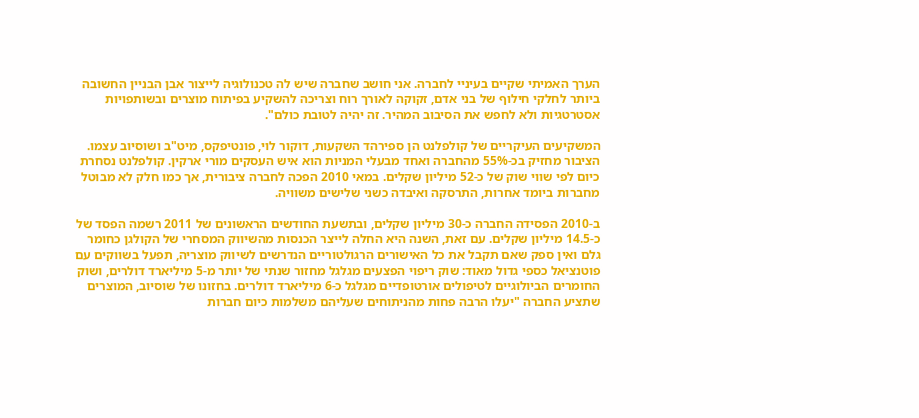הערך האמיתי שקיים בעיניי לחברה. אני חושב שחברה שיש לה טכנולוגיה לייצור אבן הבניין החשובה ביותר לחלקי חילוף של בני אדם, זקוקה לאורך רוח וצריכה להשקיע בפיתוח מוצרים ובשותפויות אסטרטגיות ולא לחפש את הסיבוב המהיר. זה יהיה לטובת כולם".

המשקיעים העיקריים של קולפלנט הן ספירהד השקעות, דוקור לוי, פונטיפקס, מיט"ב ושוסיוב עצמו. הציבור מחזיק בכ-55% מהחברה ואחד מבעלי המניות הוא איש העסקים מורי ארקין. קולפלנט נסחרת כיום לפי שווי שוק של כ-52 מיליון שקלים. במאי 2010 הפכה לחברה ציבורית, אך כמו חלק לא מבוטל מחברות ביומד אחרות, התרסקה ואיבדה כשני שלישים משוויה.

ב-2010 הפסידה החברה כ-30 מיליון שקלים, ובתשעת החודשים הראשונים של 2011 רשמה הפסד של כ-14.5 מיליון שקלים. עם זאת, השנה היא החלה לייצר הכנסות מהשיווק המסחרי של הקולגן כחומר גלם ואין ספק שאם תקבל את כל האישורים הרגולטוריים הנדרשים לשיווק מוצריה, תפעל בשווקים עם פוטנציאל כספי גדול מאוד: שוק ריפוי הפצעים מגלגל מחזור שנתי של יותר מ-5 מיליארד דולרים, ושוק החומרים הביולוגיים לטיפולים אורטופדיים מגלגל כ-6 מיליארד דולרים. בחזונו של שוסיוב, המוצרים שתציע החברה "יעלו הרבה פחות מהניתוחים שעליהם משלמות כיום חברות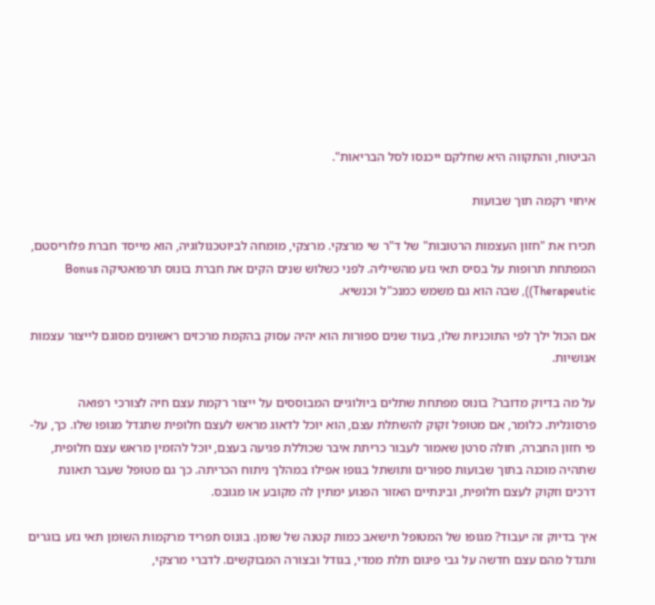הביטוח, והתקווה היא שחלקם ייכנסו לסל הבריאות".

איחוי רקמה תוך שבועות

תכירו את "חזון העצמות הרטובות" של ד"ר שי מרצקי. מרצקי, מומחה לביוטכנולוגיה, הוא מייסד חברת פלוריסטם, המפתחת תרופות על בסיס תאי גזע מהשיליה. לפני כשלוש שנים הקים את חברת בונוס תרפואטיקה Bonus Therapeutic)), שבה הוא גם משמש כמנכ"ל וכנשיא.

אם הכול ילך לפי התוכניות שלו, בעוד שנים ספורות הוא יהיה עסוק בהקמת מרכזים ראשונים מסוגם לייצור עצמות אנושיות.

על מה בדיוק מדובר? בונוס מפתחת שתלים ביולוגיים המבוססים על ייצור רקמת עצם חיה לצורכי רפואה פרסונלית. כלומר, אם מטופל זקוק להשתלת עצם, הוא יוכל לדאוג מראש לעצם חלופית שתגדל מגופו שלו. כך, על-פי חזון החברה, חולה סרטן שאמור לעבור כריתת איבר שכוללת פגיעה בעצם, יוכל להזמין מראש עצם חלופית, שתהיה מוכנה בתוך שבועות ספורים ותושתל בגופו אפילו במהלך ניתוח הכריתה. כך גם מטופל שעבר תאונת דרכים וזקוק לעצם חלופית, ובינתיים האזור הפגוע ימתין לה מקובע או מגובס.

איך בדיוק זה יעבוד? מגופו של המטופל תישאב כמות קטנה של שומן. בונוס תפריד מרקמות השומן תאי גזע בוגרים ותגדל מהם עצם חדשה על גבי פיגום תלת ממדי, בגודל ובצורה המבוקשים. לדברי מרצקי,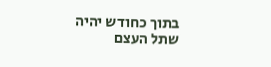בתוך כחודש יהיה שתל העצם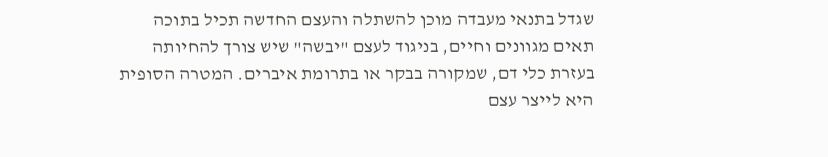שגדל בתנאי מעבדה מוכן להשתלה והעצם החדשה תכיל בתוכה תאים מגוונים וחיים, בניגוד לעצם "יבשה" שיש צורך להחיותה בעזרת כלי דם, שמקורה בבקר או בתרומת איברים. המטרה הסופית היא לייצר עצם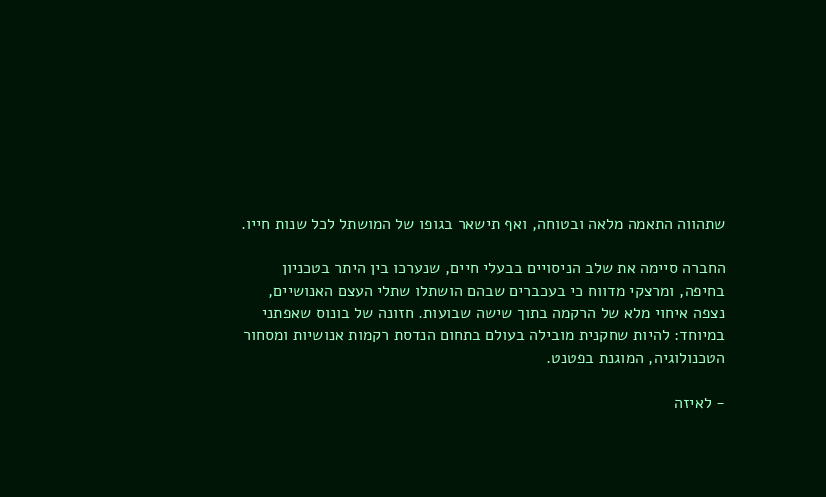שתהווה התאמה מלאה ובטוחה, ואף תישאר בגופו של המושתל לכל שנות חייו.

החברה סיימה את שלב הניסויים בבעלי חיים, שנערכו בין היתר בטכניון בחיפה, ומרצקי מדווח כי בעכברים שבהם הושתלו שתלי העצם האנושיים, נצפה איחוי מלא של הרקמה בתוך שישה שבועות. חזונה של בונוס שאפתני במיוחד: להיות שחקנית מובילה בעולם בתחום הנדסת רקמות אנושיות ומסחור הטכנולוגיה, המוגנת בפטנט.

- לאיזה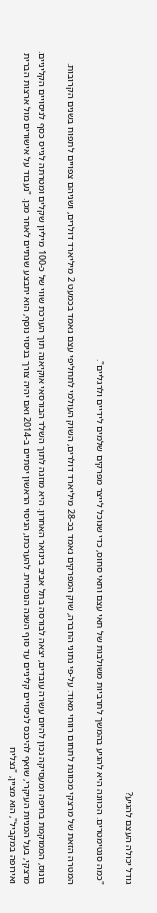גודל יכולה העצם להגיע?

"כמה סנטימטרים. הכוונה היא להגיע בהמשך לתרביות משולבות של תאי עצם ותאי סחוס, כדי שנוכל לייצר מפרקים שלמים לידיים ולרגליים".

המטרה הזאת של מרצקי מכוונת לתחום רווחי מאוד: על-פי נתוני החברה, שוק המפרקים נאמד בכ-28 מיליארד דולרים, השוק העולמי לתחליפי עצם נאמד בכמעט 2 מיליארד דולרים, ושניהם צפויים לתפוח בשנים הקרובות.

בונוס, הממוקמת בחיפה ומעסיקה נכון להיום עשרה עובדים, יצאה לבורסה בתל אביב בינואר האחרון. היא מוזגה לתוך השלד הבורסאי אוקיאנה תוך הערכת שווי של כ-100 מיליון שקלים ומטרתה לגייס כסף לניסויים הקליניים. מרצקי, בעל המניות העיקרי, שואף להיכנס לניסויים קליניים עד סוף השנה הנוכחית. להערכתו, הניסוי הראשון יסתיים ב-2014 ואם יהיה צורך בניסוי נוסף, הוא יתבצע שנתיים לאחר מכן. "נעבוד על אישורים מול ארצות הברית ואירופה במקביל", הוא מציין, "נצליח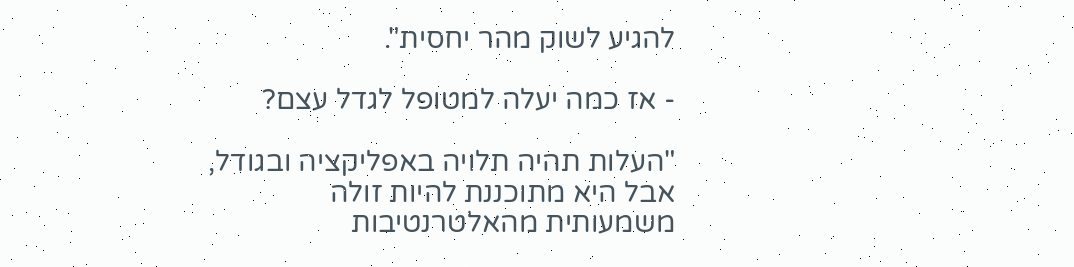להגיע לשוק מהר יחסית".

- אז כמה יעלה למטופל לגדל עצם?

"העלות תהיה תלויה באפליקציה ובגודל, אבל היא מתוכננת להיות זולה משמעותית מהאלטרנטיבות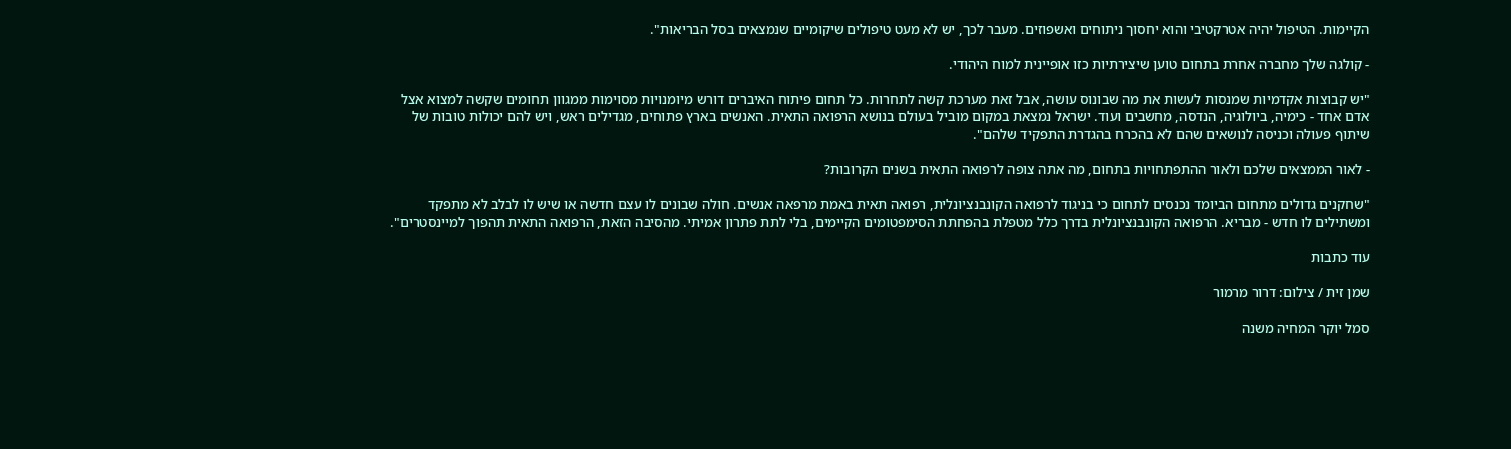הקיימות. הטיפול יהיה אטרקטיבי והוא יחסוך ניתוחים ואשפוזים. מעבר לכך, יש לא מעט טיפולים שיקומיים שנמצאים בסל הבריאות".

- קולגה שלך מחברה אחרת בתחום טוען שיצירתיות כזו אופיינית למוח היהודי.

"יש קבוצות אקדמיות שמנסות לעשות את מה שבונוס עושה, אבל זאת מערכת קשה לתחרות. כל תחום פיתוח האיברים דורש מיומנויות מסוימות ממגוון תחומים שקשה למצוא אצל אדם אחד - כימיה, ביולוגיה, הנדסה, מחשבים ועוד. ישראל נמצאת במקום מוביל בעולם בנושא הרפואה התאית. האנשים בארץ פתוחים, מגדילים ראש, ויש להם יכולות טובות של שיתוף פעולה וכניסה לנושאים שהם לא בהכרח בהגדרת התפקיד שלהם".

- לאור הממצאים שלכם ולאור ההתפתחויות בתחום, מה אתה צופה לרפואה התאית בשנים הקרובות?

"שחקנים גדולים מתחום הביומד נכנסים לתחום כי בניגוד לרפואה הקונבנציונלית, רפואה תאית באמת מרפאה אנשים. חולה שבונים לו עצם חדשה או שיש לו לבלב לא מתפקד ומשתילים לו חדש - מבריא. הרפואה הקונבנציונלית בדרך כלל מטפלת בהפחתת הסימפטומים הקיימים, בלי לתת פתרון אמיתי. מהסיבה הזאת, הרפואה התאית תהפוך למיינסטרים".

עוד כתבות

שמן זית / צילום: דרור מרמור

סמל יוקר המחיה משנה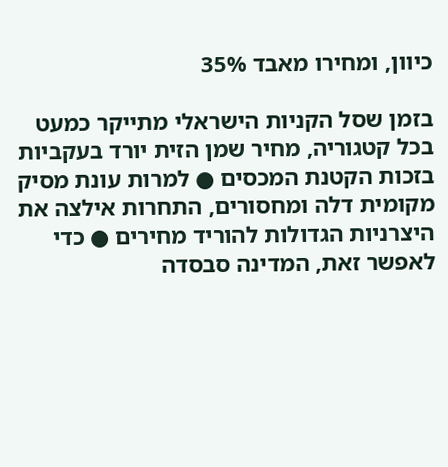כיוון, ומחירו מאבד 35%

בזמן שסל הקניות הישראלי מתייקר כמעט בכל קטגוריה, מחיר שמן הזית יורד בעקביות בזכות הקטנת המכסים ● למרות עונת מסיק מקומית דלה ומחסורים, התחרות אילצה את היצרניות הגדולות להוריד מחירים ● כדי לאפשר זאת, המדינה סבסדה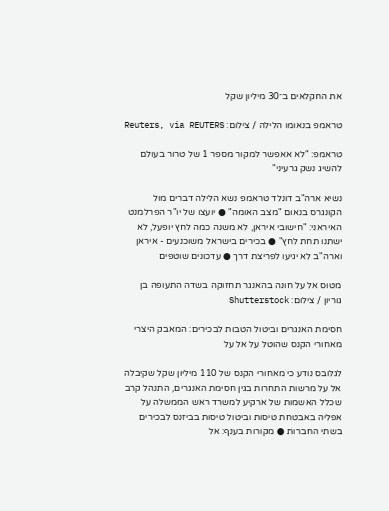את החקלאים ב־30 מיליון שקל

טראמפ בנאומו הלילה / צילום: Reuters, via REUTERS

טראמפ: "לא אאפשר למקור מספר 1 של טרור בעולם להשיג נשק גרעיני"

נשיא ארה"ב דונלד טראמפ נשא הלילה דברים מול הקונגרס בנאום "מצב האומה" ● יועצו של יו"ר הפרלמנט האיראני: "חישובי איראן, לא משנה כמה לחץ יופעל, לא ישתנו תחת לחץ" ● בכירים בישראל משוכנעים - איראן וארה"ב לא יגיעו לפריצת דרך ● עדכונים שוטפים

מטוס אל על חונה בהאנגר תחזוקה בשדה התעופה בן גוריון / צילום: Shutterstock

חסימת האנגרים וביטול הטבות לבכירים: המאבק היצרי מאחורי הקנס שהוטל על אל על

לגלובס נודע כי מאחורי הקנס של 110 מיליון שקל שקיבלה אל על מרשות התחרות בגין חסימת האנגרים, התנהל קרב שכלל האשמות של ארקיע למשרד ראש הממשלה על אפליה באבטחת טיסות וביטול טיסות בביזנס לבכירים בשתי החברות ● מקורות בענף: אל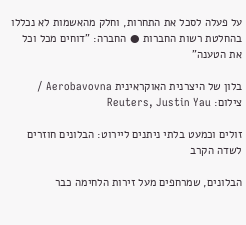על פעלה לסכל את התחרות, וחלק מהאשמות לא נכללו בהחלטת רשות החברות ● החברה: "דוחים מכל וכל את הטענה"

בלון של היצרנית האוקראינית Aerobavovna / צילום: Reuters, Justin Yau

זולים וכמעט בלתי ניתנים ליירוט: הבלונים חוזרים לשדה הקרב

הבלונים, שמרחפים מעל זירות הלחימה כבר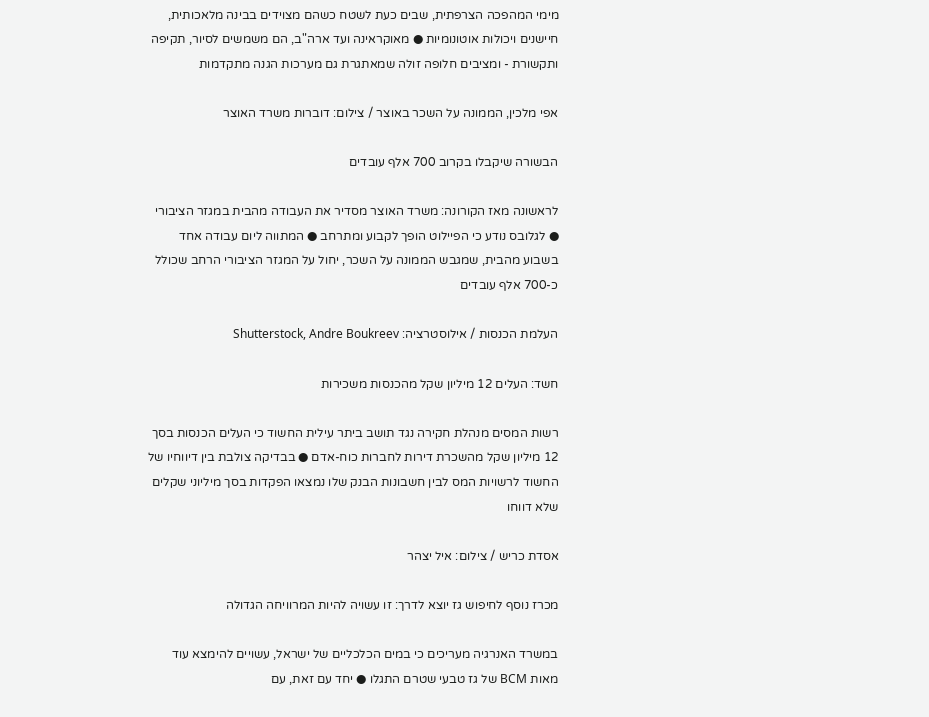מימי המהפכה הצרפתית, שבים כעת לשטח כשהם מצוידים בבינה מלאכותית, חיישנים ויכולות אוטונומיות ● מאוקראינה ועד ארה"ב, הם משמשים לסיור, תקיפה ותקשורת - ומציבים חלופה זולה שמאתגרת גם מערכות הגנה מתקדמות

אפי מלכין, הממונה על השכר באוצר / צילום: דוברות משרד האוצר

הבשורה שיקבלו בקרוב 700 אלף עובדים

לראשונה מאז הקורונה: משרד האוצר מסדיר את העבודה מהבית במגזר הציבורי ● לגלובס נודע כי הפיילוט הופך לקבוע ומתרחב ● המתווה ליום עבודה אחד בשבוע מהבית, שמגבש הממונה על השכר, יחול על המגזר הציבורי הרחב שכולל כ-700 אלף עובדים

העלמת הכנסות / אילוסטרציה: Shutterstock, Andre Boukreev

חשד: העלים 12 מיליון שקל מהכנסות משכירות

רשות המסים מנהלת חקירה נגד תושב ביתר עילית החשוד כי העלים הכנסות בסך 12 מיליון שקל מהשכרת דירות לחברות כוח-אדם ● בבדיקה צולבת בין דיווחיו של החשוד לרשויות המס לבין חשבונות הבנק שלו נמצאו הפקדות בסך מיליוני שקלים שלא דווחו

אסדת כריש / צילום: איל יצהר

מכרז נוסף לחיפוש גז יוצא לדרך: זו עשויה להיות המרוויחה הגדולה

במשרד האנרגיה מעריכים כי במים הכלכליים של ישראל, עשויים להימצא עוד מאות BCM של גז טבעי שטרם התגלו ● יחד עם זאת, עם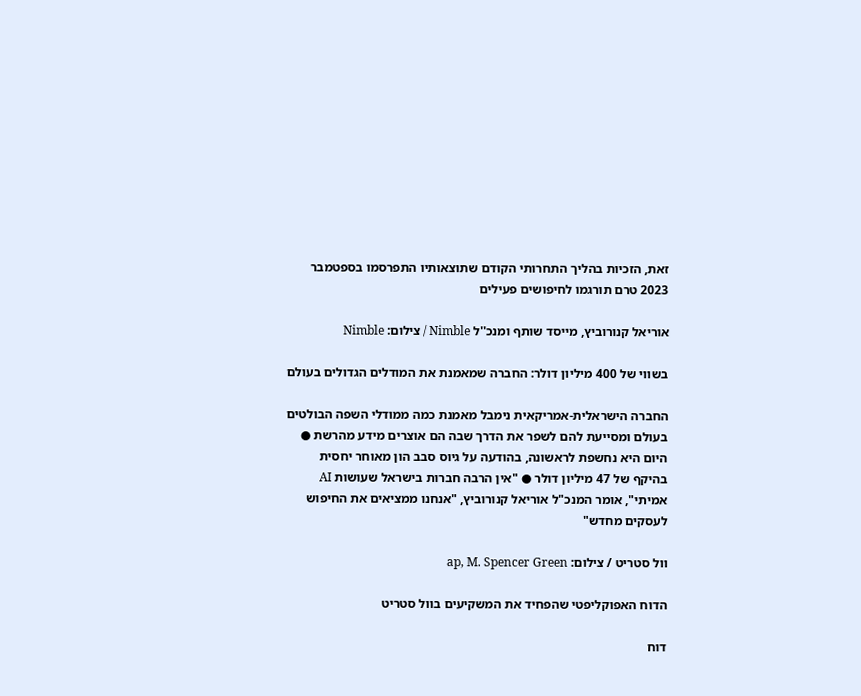זאת, הזכיות בהליך התחרותי הקודם שתוצאותיו התפרסמו בספטמבר 2023 טרם תורגמו לחיפושים פעילים

אוריאל קנורוביץ, מייסד שותף ומנכ''ל Nimble / צילום: Nimble

בשווי של 400 מיליון דולר: החברה שמאמנת את המודלים הגדולים בעולם

החברה הישראלית-אמריקאית נימבל מאמנת כמה ממודלי השפה הבולטים בעולם ומסייעת להם לשפר את הדרך שבה הם אוצרים מידע מהרשת ● היום היא נחשפת לראשונה, בהודעה על גיוס סבב הון מאוחר יחסית בהיקף של 47 מיליון דולר ● "אין הרבה חברות בישראל שעושות AI אמיתי", אומר המנכ"ל אוריאל קנורוביץ, "אנחנו ממציאים את החיפוש לעסקים מחדש"

וול סטריט / צילום: ap, M. Spencer Green

הדוח האפוקליפטי שהפחיד את המשקיעים בוול סטריט

דוח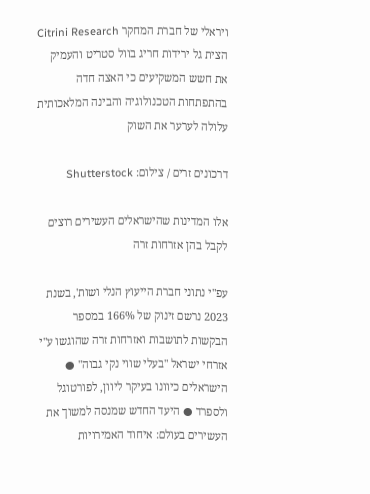ויראלי של חברת המחקר Citrini Research הצית גל ירידות חריג בוול סטריט והעמיק את חשש המשקיעים כי האצה חדה בהתפתחות הטכנולוגיה והבינה המלאכותית עלולה לערער את השוק

דרכונים זרים / צילום: Shutterstock

אלו המדינות שהישראלים העשירים רוצים לקבל בהן אזרחות זרה

עפ"י נתוני חברת הייעוץ הנלי ושות', בשנת 2023 נרשם זינוק של 166% במספר הבקשות לתושבות ואזרחות זרה שהוגשו ע"י אזרחי ישראל "בעלי שווי נקי גבוה" ●  הישראלים כיוונו בעיקר ליוון, לפורטוגל ולספרד ● היעד החדש שמנסה למשוך את העשירים בעולם: איחוד האמירויות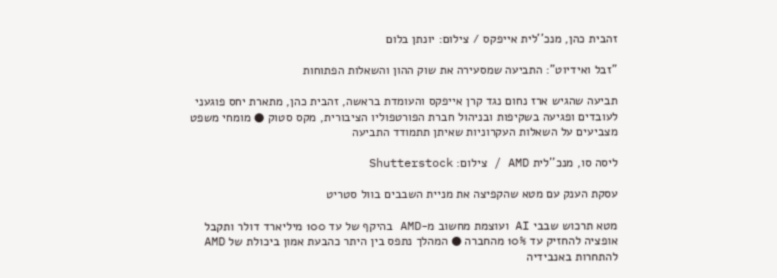זהבית כהן, מנכ''לית אייפקס / צילום: יונתן בלום

"זבל ואידיוט": התביעה שמסעירה את שוק ההון והשאלות הפתוחות

תביעה שהגיש ארז נחום נגד קרן אייפקס והעומדת בראשה, זהבית כהן, מתארת יחס פוגעני לעובדים ופגיעה בשקיפות ובניהול חברת הפורטפוליו הציבורית, מקס סטוק ● מומחי משפט מצביעים על השאלות העקרוניות שאיתן תתמודד התביעה

ליסה סו, מנכ''לית AMD / צילום: Shutterstock

עסקת הענק עם מטא שהקפיצה את מניית השבבים בוול סטריט

מטא תרכוש שבבי AI ועוצמת מחשוב מ-AMD בהיקף של עד 100 מיליארד דולר ותקבל אופציה להחזיק עד 10% מהחברה ● המהלך נתפס בין היתר כהבעת אמון ביכולת של AMD להתחרות באנבידיה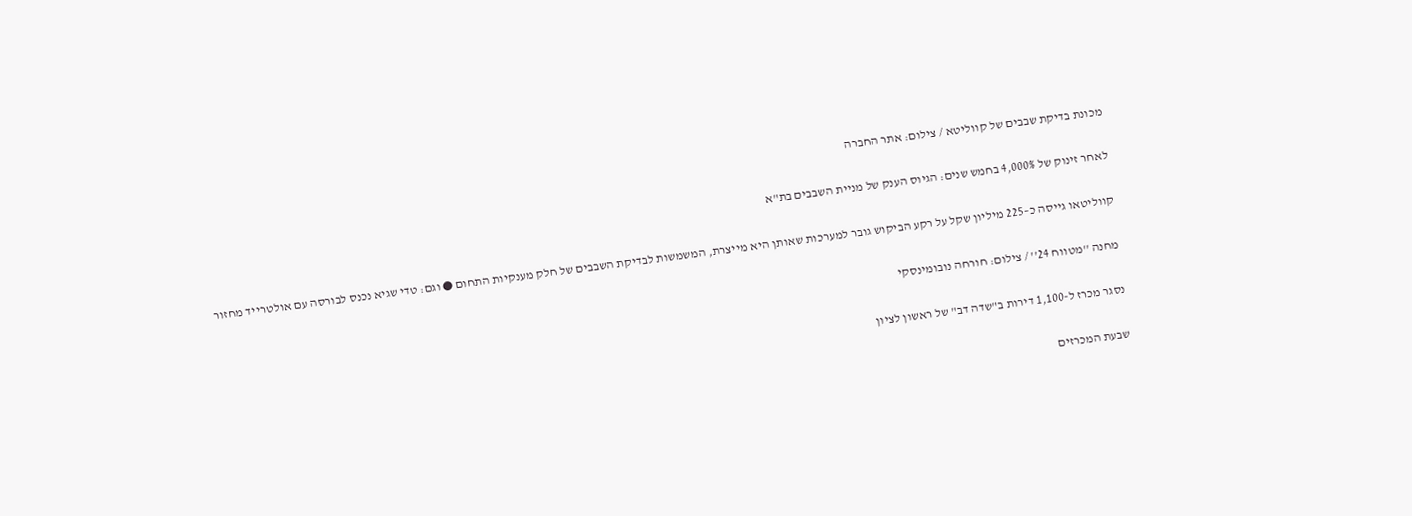מכונת בדיקת שבבים של קווליטא / צילום: אתר החברה

לאחר זינוק של 4,000% בחמש שנים: הגיוס הענק של מניית השבבים בת"א

קווליטאו גייסה כ–225 מיליון שקל על רקע הביקוש גובר למערכות שאותן היא מייצרת, המשמשות לבדיקת השבבים של חלק מענקיות התחום ● וגם: טדי שגיא נכנס לבורסה עם אולטרייד מחזור

מחנה ''מטווח 24'' / צילום: חורחה נובומינסקי

נסגר מכרז ל-1,100 דירות ב"שדה דב" של ראשון לציון

שבעת המכרזים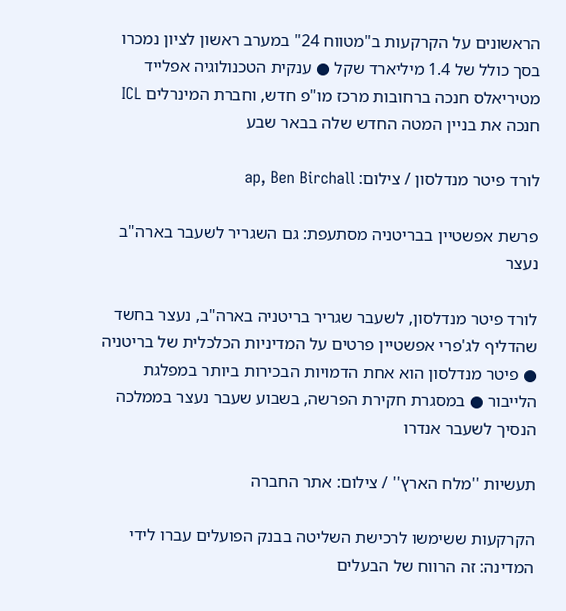הראשונים על הקרקעות ב"מטווח 24" במערב ראשון לציון נמכרו בסך כולל של 1.4 מיליארד שקל ● ענקית הטכנולוגיה אפלייד מטיריאלס חנכה ברחובות מרכז מו"פ חדש, וחברת המינרלים ICL חנכה את בניין המטה החדש שלה בבאר שבע

לורד פיטר מנדלסון / צילום: ap, Ben Birchall

פרשת אפשטיין בבריטניה מסתעפת: גם השגריר לשעבר בארה"ב נעצר

לורד פיטר מנדלסון, לשעבר שגריר בריטניה בארה"ב, נעצר בחשד שהדליף לג'פרי אפשטיין פרטים על המדיניות הכלכלית של בריטניה ● פיטר מנדלסון הוא אחת הדמויות הבכירות ביותר במפלגת הלייבור ● במסגרת חקירת הפרשה, בשבוע שעבר נעצר בממלכה הנסיך לשעבר אנדרו

תעשיות ''מלח הארץ'' / צילום: אתר החברה

הקרקעות ששימשו לרכישת השליטה בבנק הפועלים עברו לידי המדינה: זה הרווח של הבעלים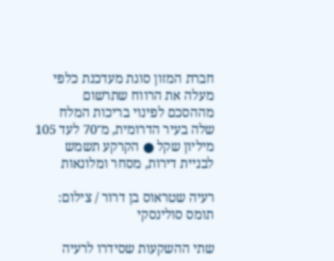חברת המזון סוגת מעדכנת כלפי מעלה את הרווח שתרשום מההסכם לפינוי בריכות המלח שלה בעיר הדרומית, מ־70 לעד 105 מיליון שקל ● הקרקע תשמש לבניית דירות, מסחר ומלונאות

רעיה שטראוס בן דרור / צילום: תומס סולינסקי

שתי ההשקעות שסידרו לרעיה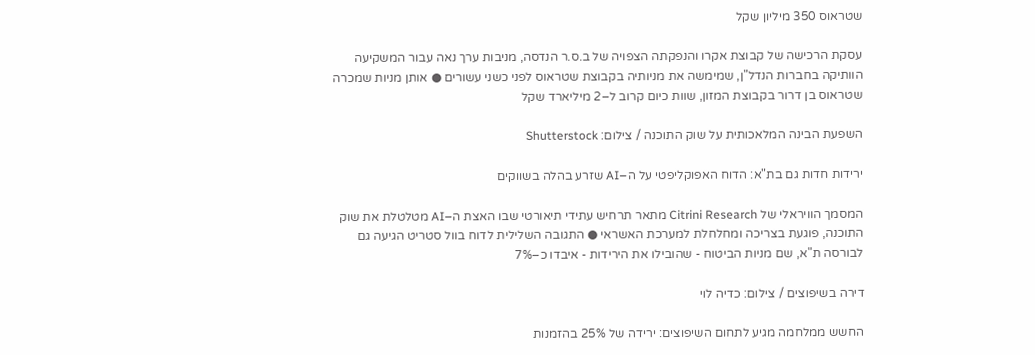שטראוס 350 מיליון שקל

עסקת הרכישה של קבוצת אקרו והנפקתה הצפויה של ב.ס.ר הנדסה, מניבות ערך נאה עבור המשקיעה הוותיקה בחברות הנדל"ן, שמימשה את מניותיה בקבוצת שטראוס לפני כשני עשורים ● אותן מניות שמכרה שטראוס בן דרור בקבוצת המזון, שוות כיום קרוב ל–2 מיליארד שקל

השפעת הבינה המלאכותית על שוק התוכנה / צילום: Shutterstock

ירידות חדות גם בת"א: הדוח האפוקליפטי על ה–AI שזרע בהלה בשווקים

המסמך הוויראלי של Citrini Research מתאר תרחיש עתידי תיאורטי שבו האצת ה–AI מטלטלת את שוק התוכנה, פוגעת בצריכה ומחלחלת למערכת האשראי ● התגובה השלילית לדוח בוול סטריט הגיעה גם לבורסה ת"א, שם מניות הביטוח - שהובילו את הירידות - איבדו כ–7%

דירה בשיפוצים / צילום: כדיה לוי

החשש ממלחמה מגיע לתחום השיפוצים: ירידה של 25% בהזמנות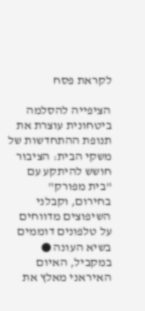לקראת פסח

הציפייה להסלמה ביטחונית עוצרת את תנופת ההתחדשות של משקי הבית: הציבור חושש להיתקע עם "בית מפורק" בחירום, וקבלני השיפוצים מדווחים על טלפונים דוממים בשיא העונה ● במקביל, האיום האיראני מאלץ את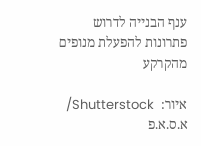ענף הבנייה לדרוש פתרונות להפעלת מנופים מהקרקע

איור:  Shutterstock/ א.ס.א.פ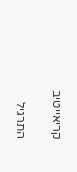קריאייטיב

התרגיל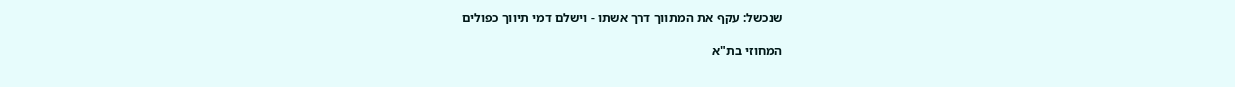שנכשל: עקף את המתווך דרך אשתו - וישלם דמי תיווך כפולים

המחוזי בת"א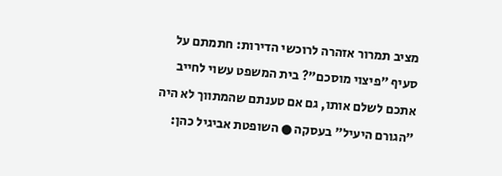מציב תמרור אזהרה לרוכשי הדירות: חתמתם על סעיף "פיצוי מוסכם"? בית המשפט עשוי לחייב אתכם לשלם אותו, גם אם טענתם שהמתווך לא היה "הגורם היעיל" בעסקה ● השופטת אביגיל כהן: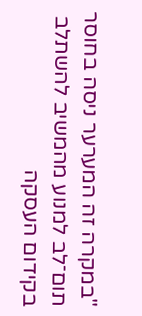"במקרה זה המערער ניסה בחוסר תום־לב למנוע מהמשיב להשתלב בקידום העסקה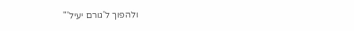ולהפוך ל'גורם יעיל'"